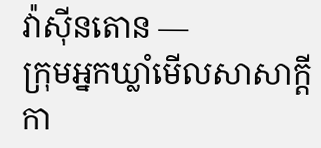វ៉ាស៊ីនតោន —
ក្រុមអ្នកឃ្លាំមើលសាសាក្តីកា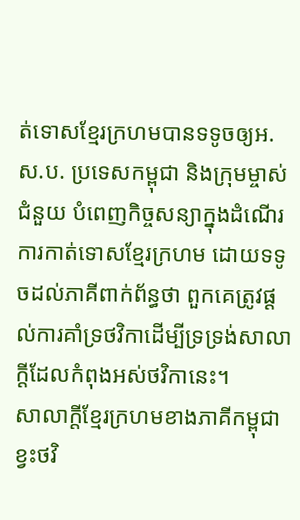ត់ទោសខ្មែរក្រហមបានទទូចឲ្យអ.ស.ប. ប្រទេសកម្ពុជា និងក្រុមម្ចាស់ជំនួយ បំពេញកិច្ចសន្យាក្នុងដំណើរការកាត់ទោសខ្មែរក្រហម ដោយទទូចដល់ភាគីពាក់ព័ន្ធថា ពួកគេត្រូវផ្តល់ការគាំទ្រថវិកាដើម្បីទ្រទ្រង់សាលាក្តីដែលកំពុងអស់ថវិកានេះ។
សាលាក្តីខ្មែរក្រហមខាងភាគីកម្ពុជាខ្វះថវិ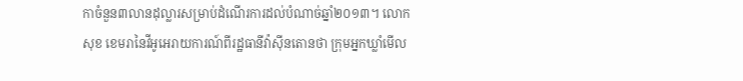កាចំនួន៣លានដុល្លារសម្រាប់ដំណើរការដល់បំណាច់ឆ្នាំ២០១៣។ លោកសុខ ខេមរានៃវីអូអេរាយការណ៍ពីរដ្ឋធានីវ៉ាស៊ីនតោនថា ក្រុមអ្នកឃ្លាំមើល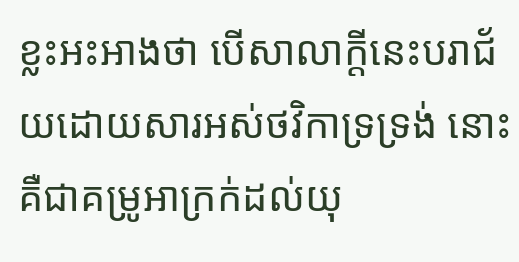ខ្លះអះអាងថា បើសាលាក្តីនេះបរាជ័យដោយសារអស់ថវិកាទ្រទ្រង់ នោះគឺជាគម្រូអាក្រក់ដល់យុ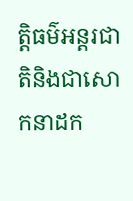ត្តិធម៌អន្តរជាតិនិងជាសោកនាដក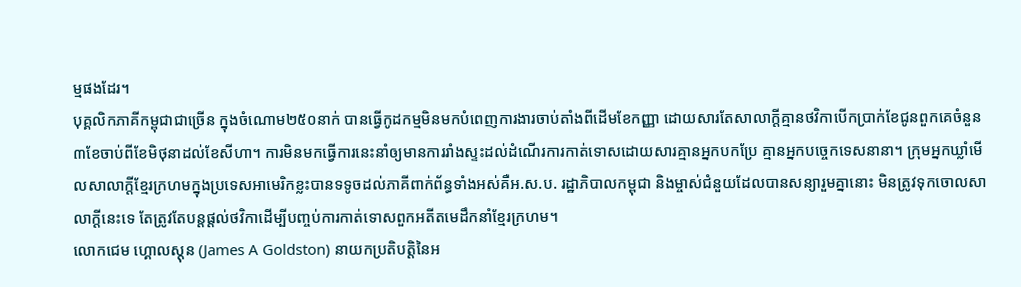ម្មផងដែរ។
បុគ្គលិកភាគីកម្ពុជាជាច្រើន ក្នុងចំណោម២៥០នាក់ បានធ្វើកូដកម្មមិនមកបំពេញការងារចាប់តាំងពីដើមខែកញ្ញា ដោយសារតែសាលាក្តីគ្មានថវិកាបើកប្រាក់ខែជូនពួកគេចំនួន៣ខែចាប់ពីខែមិថុនាដល់ខែសីហា។ ការមិនមកធ្វើការនេះនាំឲ្យមានការរាំងស្ទះដល់ដំណើរការកាត់ទោសដោយសារគ្មានអ្នកបកប្រែ គ្មានអ្នកបច្ចេកទេសនានា។ ក្រុមអ្នកឃ្លាំមើលសាលាក្តីខ្មែរក្រហមក្នុងប្រទេសអាមេរិកខ្លះបានទទូចដល់ភាគីពាក់ព័ន្ធទាំងអស់គឺអ.ស.ប. រដ្ឋាភិបាលកម្ពុជា និងម្ចាស់ជំនួយដែលបានសន្យារួមគ្នានោះ មិនត្រូវទុកចោលសាលាក្តីនេះទេ តែត្រូវតែបន្តផ្តល់ថវិកាដើម្បីបញ្ចប់ការកាត់ទោសពួកអតីតមេដឹកនាំខ្មែរក្រហម។
លោកជេម ហ្គោលស្តុន (James A Goldston) នាយកប្រតិបត្តិនៃអ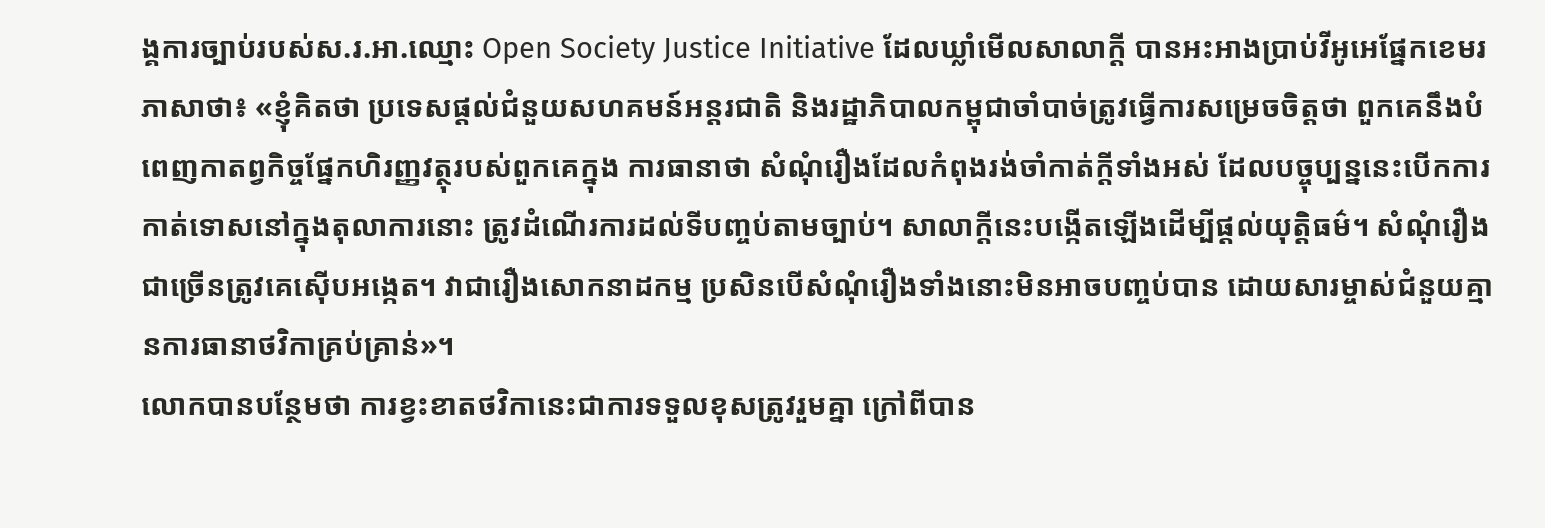ង្គការច្បាប់របស់ស.រ.អា.ឈ្មោះ Open Society Justice Initiative ដែលឃ្លាំមើលសាលាក្តី បានអះអាងប្រាប់វីអូអេផ្នែកខេមរភាសាថា៖ «ខ្ញុំគិតថា ប្រទេសផ្តល់ជំនួយសហគមន៍អន្តរជាតិ និងរដ្ឋាភិបាលកម្ពុជាចាំបាច់ត្រូវធ្វើការសម្រេចចិត្តថា ពួកគេនឹងបំពេញកាតព្វកិច្ចផ្នែកហិរញ្ញវត្ថុរបស់ពួកគេក្នុង ការធានាថា សំណុំរឿងដែលកំពុងរង់ចាំកាត់ក្តីទាំងអស់ ដែលបច្ចុប្បន្ននេះបើកការកាត់ទោសនៅក្នុងតុលាការនោះ ត្រូវដំណើរការដល់ទីបញ្ចប់តាមច្បាប់។ សាលាក្តីនេះបង្កើតឡើងដើម្បីផ្តល់យុត្តិធម៌។ សំណុំរឿងជាច្រើនត្រូវគេស៊ើបអង្កេត។ វាជារឿងសោកនាដកម្ម ប្រសិនបើសំណុំរឿងទាំងនោះមិនអាចបញ្ចប់បាន ដោយសារម្ចាស់ជំនួយគ្មានការធានាថវិកាគ្រប់គ្រាន់»។
លោកបានបន្ថែមថា ការខ្វះខាតថវិកានេះជាការទទួលខុសត្រូវរួមគ្នា ក្រៅពីបាន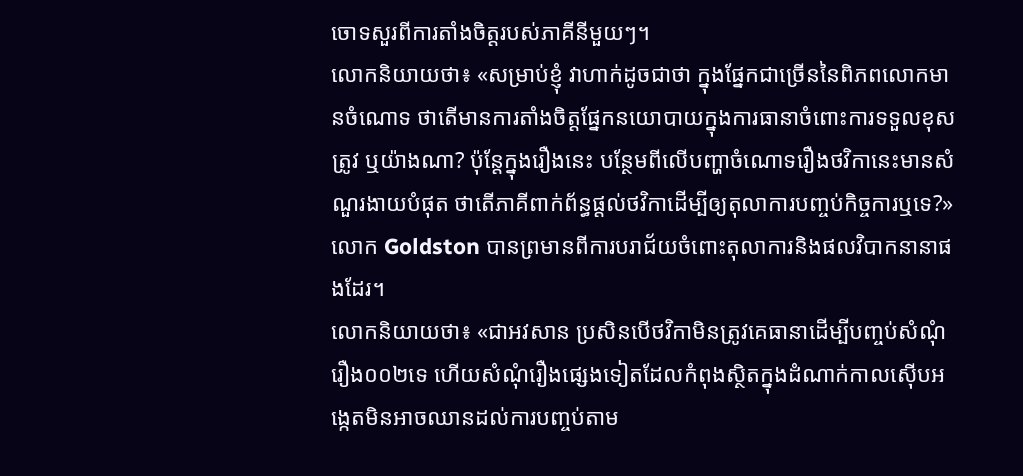ចោទសួរពីការតាំងចិត្តរបស់ភាគីនីមួយៗ។
លោកនិយាយថា៖ «សម្រាប់ខ្ញុំ វាហាក់ដូចជាថា ក្នុងផ្នែកជាច្រើននៃពិភពលោកមានចំណោទ ថាតើមានការតាំងចិត្តផ្នែកនយោបាយក្នុងការធានាចំពោះការទទួលខុសត្រូវ ឬយ៉ាងណា? ប៉ុន្តែក្នុងរឿងនេះ បន្ថែមពីលើបញ្ហាចំណោទរឿងថវិកានេះមានសំណួរងាយបំផុត ថាតើភាគីពាក់ព័ន្ធផ្តល់ថវិកាដើម្បីឲ្យតុលាការបញ្ចប់កិច្ចការឬទេ?»
លោក Goldston បានព្រមានពីការបរាជ័យចំពោះតុលាការនិងផលវិបាកនានាផងដែរ។
លោកនិយាយថា៖ «ជាអវសាន ប្រសិនបើថវិកាមិនត្រូវគេធានាដើម្បីបញ្ចប់សំណុំរឿង០០២ទេ ហើយសំណុំរឿងផ្សេងទៀតដែលកំពុងស្ថិតក្នុងដំណាក់កាលស៊ើបអង្កេតមិនអាចឈានដល់ការបញ្ចប់តាម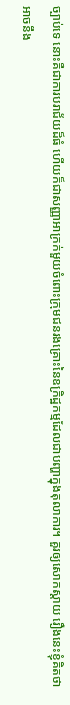ច្បាប់ទេ នោះគឺជាការបរាជ័យដ៏ធំ ហើយក៏ជាសញ្ញាអាក្រក់មួយចំពោះក្រុមជនរងគ្រោះនៃឧក្រិដ្ឋកម្មដែលជាបញ្ហាក្នុងតុលាការ។ គួរឲ្យសោកស្តាយ រឿងនេះខ្ញុំគិតថា អាចនឹង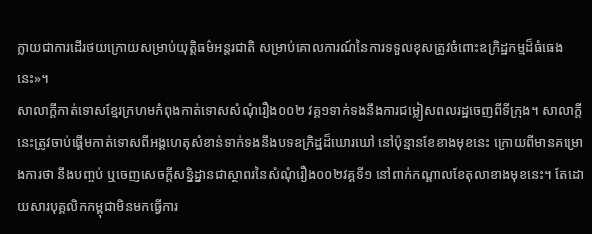ក្លាយជាការដើរថយក្រោយសម្រាប់យុត្តិធម៌អន្តរជាតិ សម្រាប់គោលការណ៍នៃការទទួលខុសត្រូវចំពោះឧក្រិដ្ឋកម្មដ៏ធំធេងនេះ»។
សាលាក្តីកាត់ទោសខ្មែរក្រហមកំពុងកាត់ទោសសំណុំរឿង០០២ វគ្គ១ទាក់ទងនឹងការជម្លៀសពលរដ្ឋចេញពីទីក្រុង។ សាលាក្តីនេះត្រូវចាប់ផ្តើមកាត់ទោសពីអង្គហេតុសំខាន់ទាក់ទងនឹងបទឧក្រិដ្ឋដ៏ឃោរឃៅ នៅប៉ុន្មានខែខាងមុខនេះ ក្រោយពីមានគម្រោងការថា នឹងបញ្ចប់ ឬចេញសេចក្តីសន្និដ្នានជាស្ថាពរនៃសំណុំរឿង០០២វគ្គទី១ នៅពាក់កណ្តាលខែតុលាខាងមុខនេះ។ តែដោយសារបុគ្គលិកកម្ពុជាមិនមកធ្វើការ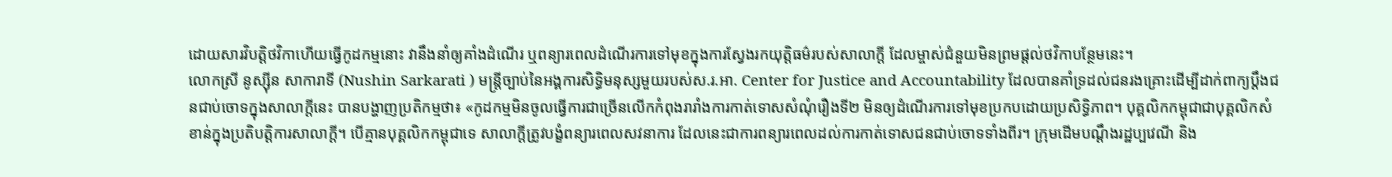ដោយសារវិបត្តិថវិកាហើយធ្វើកូដកម្មនោះ វានឹងនាំឲ្យគាំងដំណើរ ឬពន្យារពេលដំណើរការទៅមុខក្នុងការស្វែងរកយុត្តិធម៌របស់សាលាក្តី ដែលម្ចាស់ជំនួយមិនព្រមផ្តល់ថវិកាបន្ថែមនេះ។
លោកស្រី នូស្ស៊ីន សាការាទី (Nushin Sarkarati ) មន្ត្រីច្បាប់នៃអង្គការសិទ្ធិមនុស្សមួយរបស់ស.រ.អា. Center for Justice and Accountability ដែលបានគាំទ្រដល់ជនរងគ្រោះដើម្បីដាក់ពាក្យប្តឹងជនជាប់ចោទក្នុងសាលាក្តីនេះ បានបង្ហាញប្រតិកម្មថា៖ «កូដកម្មមិនចូលធ្វើការជាច្រើនលើកកំពុងរារាំងការកាត់ទោសសំណុំរឿងទី២ មិនឲ្យដំណើរការទៅមុខប្រកបដោយប្រសិទ្ធិភាព។ បុគ្គលិកកម្ពុជាជាបុគ្គលិកសំខាន់ក្នុងប្រតិបត្តិការសាលាក្តី។ បើគ្មានបុគ្គលិកកម្ពុជាទេ សាលាក្តីត្រូវបង្ខំពន្យារពេលសវនាការ ដែលនេះជាការពន្យារពេលដល់ការកាត់ទោសជនជាប់ចោទទាំងពីរ។ ក្រុមដើមបណ្តឹងរដ្ឋប្បវេណី និង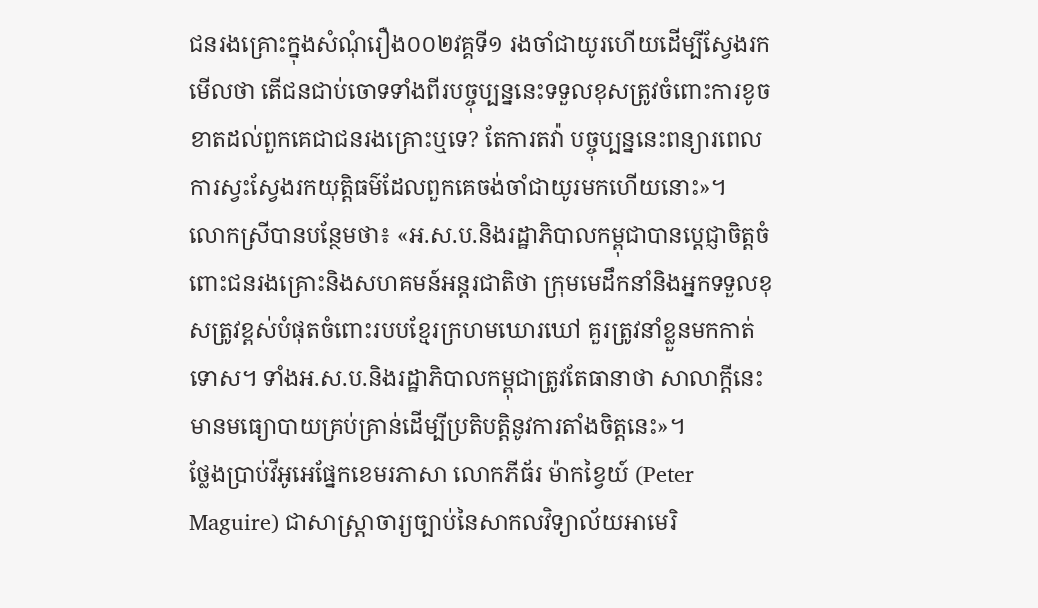ជនរងគ្រោះក្នុងសំណុំរឿង០០២វគ្គទី១ រងចាំជាយូរហើយដើម្បីស្វែងរកមើលថា តើជនជាប់ចោទទាំងពីរបច្ចុប្បន្ននេះទទួលខុសត្រូវចំពោះការខូចខាតដល់ពួកគេជាជនរងគ្រោះឬទេ? តែការតវ៉ា បច្ចុប្បន្ននេះពន្យារពេលការស្វះស្វែងរកយុត្តិធម៌ដែលពួកគេចង់ចាំជាយូរមកហើយនោះ»។
លោកស្រីបានបន្ថែមថា៖ «អ.ស.ប.និងរដ្ឋាភិបាលកម្ពុជាបានប្តេជ្ញាចិត្តចំពោះជនរងគ្រោះនិងសហគមន៍អន្តរជាតិថា ក្រុមមេដឹកនាំនិងអ្នកទទួលខុសត្រូវខ្ពស់បំផុតចំពោះរបបខ្មែរក្រហមឃោរឃៅ គួរត្រូវនាំខ្លួនមកកាត់ទោស។ ទាំងអ.ស.ប.និងរដ្ឋាភិបាលកម្ពុជាត្រូវតែធានាថា សាលាក្តីនេះមានមធ្យោបាយគ្រប់គ្រាន់ដើម្បីប្រតិបត្តិនូវការតាំងចិត្តនេះ»។
ថ្លែងប្រាប់វីអូអេផ្នែកខេមរភាសា លោកភីធ័រ ម៉ាកខ្វៃយ៍ (Peter Maguire) ជាសាស្ត្រាចារ្យច្បាប់នៃសាកលវិទ្យាល័យអាមេរិ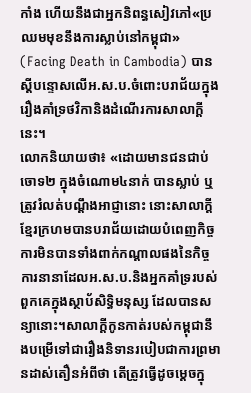កាំង ហើយនឹងជាអ្នកនិពន្ធសៀវភៅ«ប្រឈមមុខនឹងការស្លាប់នៅកម្ពុជា» (Facing Death in Cambodia) បានស្តីបន្ទោសលើអ.ស.ប.ចំពោះបរាជ័យក្នុងរឿងគាំទ្រថវិកានិងដំណើរការសាលាក្តីនេះ។
លោកនិយាយថា៖ «ដោយមានជនជាប់ចោទ២ ក្នុងចំណោម៤នាក់ បានស្លាប់ ឬត្រូវរំលត់បណ្តឹងអាជ្ញានោះ នោះសាលាក្តីខ្មែរក្រហមបានបរាជ័យដោយបំពេញកិច្ចការមិនបានទាំងពាក់កណ្តាលផងនៃកិច្ចការនានាដែលអ.ស.ប.និងអ្នកគាំទ្ររបស់ពួកគេក្នុងស្ថាប័សិទ្ធិមនុស្ស ដែលបានសន្យានោះ។សាលាក្តីកូនកាត់របស់កម្ពុជានឹងបម្រើទៅជារឿងនិទានរបៀបជាការព្រមានដាស់តឿនអំពីថា តើត្រូវធ្វើដូចម្តេចក្នុ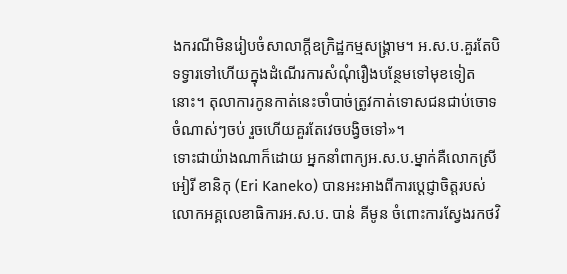ងករណីមិនរៀបចំសាលាក្តីឧក្រិដ្ឋកម្មសង្គ្រាម។ អ.ស.ប.គួរតែបិទទ្វារទៅហើយក្នុងដំណើរការសំណុំរឿងបន្ថែមទៅមុខទៀតនោះ។ តុលាការកូនកាត់នេះចាំបាច់ត្រូវកាត់ទោសជនជាប់ចោទចំណាស់ៗចប់ រួចហើយគួរតែវេចបង្វិចទៅ»។
ទោះជាយ៉ាងណាក៏ដោយ អ្នកនាំពាក្យអ.ស.ប.ម្នាក់គឺលោកស្រី អៀរី ខានិកុ (Eri Kaneko) បានអះអាងពីការប្តេជ្ញាចិត្តរបស់លោកអគ្គលេខាធិការអ.ស.ប. បាន់ គីមូន ចំពោះការស្វែងរកថវិ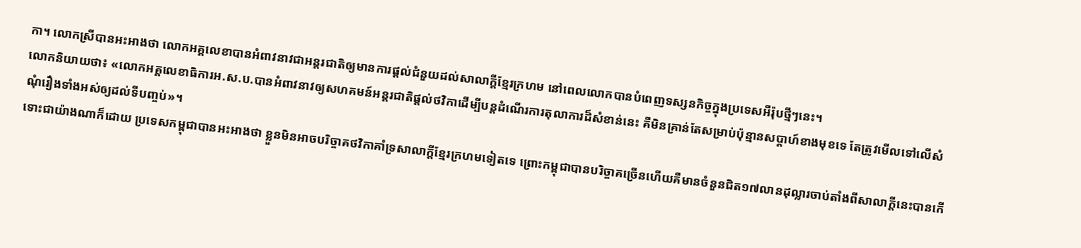កា។ លោកស្រីបានអះអាងថា លោកអគ្គលេខាបានអំពាវនាវជាអន្តរជាតិឲ្យមានការផ្តល់ជំនួយដល់សាលាក្តីខ្មែរក្រហម នៅពេលលោកបានបំពេញទស្សនកិច្ចក្នុងប្រទេសអឺរ៉ុបថ្មីៗនេះ។
លោកនិយាយថា៖ «លោកអគ្គលេខាធិការអ.ស.ប.បានអំពាវនាវឲ្យសហគមន៍អន្តរជាតិផ្តល់ថវិកាដើម្បីបន្តដំណើរការតុលាការដ៏សំខាន់នេះ គឺមិនគ្រាន់តែសម្រាប់ប៉ុន្មានសប្តាហ៍ខាងមុខទេ តែត្រូវមើលទៅលើសំណុំរឿងទាំងអស់ឲ្យដល់ទីបញ្ចប់»។
ទោះជាយ៉ាងណាក៏ដោយ ប្រទេសកម្ពុជាបានអះអាងថា ខ្លួនមិនអាចបរិច្ចាគថវិកាគាំទ្រសាលាក្តីខ្មែរក្រហមទៀតទេ ព្រោះកម្ពុជាបានបរិច្ចាគច្រើនហើយគឺមានចំនួនជិត១៧លានដុល្លារចាប់តាំងពីសាលាក្តីនេះបានកើ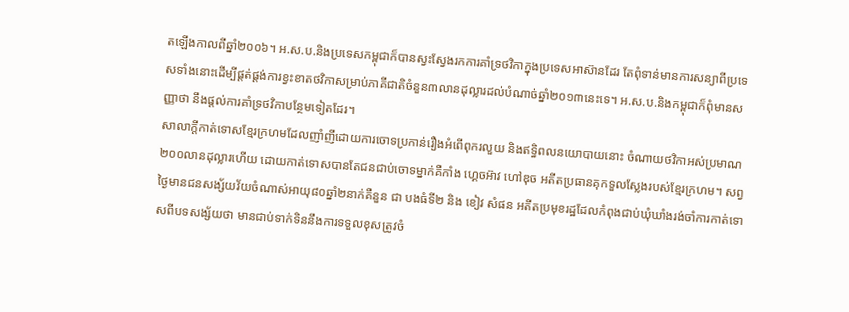តឡើងកាលពីឆ្នាំ២០០៦។ អ.ស.ប.និងប្រទេសកម្ពុជាក៏បានស្វះស្វែងរកការគាំទ្រថវិកាក្នុងប្រទេសអាស៊ានដែរ តែពុំទាន់មានការសន្យាពីប្រទេសទាំងនោះដើម្បីផ្តត់ផ្តង់ការខ្វះខាតថវិកាសម្រាប់ភាគីជាតិចំនួន៣លានដុល្លារដល់បំណាច់ឆ្នាំ២០១៣នេះទេ។ អ.ស.ប.និងកម្ពុជាក៏ពុំមានសញ្ញាថា នឹងផ្តល់ការគាំទ្រថវិកាបន្ថែមទៀតដែរ។
សាលាក្តីកាត់ទោសខ្មែរក្រហមដែលញាំញីដោយការចោទប្រកាន់រឿងអំពើពុករលួយ និងឥទ្ធិពលនយោបាយនោះ ចំណាយថវិកាអស់ប្រមាណ២០០លានដុល្លារហើយ ដោយកាត់ទោសបានតែជនជាប់ចោទម្នាក់គឺកាំង ហ្គេចអ៊ាវ ហៅឌុច អតីតប្រធានគុកទួលស្លែងរបស់ខ្មែរក្រហម។ សព្វថ្ងៃមានជនសង្ស័យវ័យចំណាស់អាយុ៨០ឆ្នាំ២នាក់គឺនួន ជា បងធំទី២ និង ខៀវ សំផន អតីតប្រមុខរដ្ឋដែលកំពុងជាប់ឃុំឃាំងរង់ចាំការកាត់ទោសពីបទសង្ស័យថា មានជាប់ទាក់ទិននឹងការទទួលខុសត្រូវចំ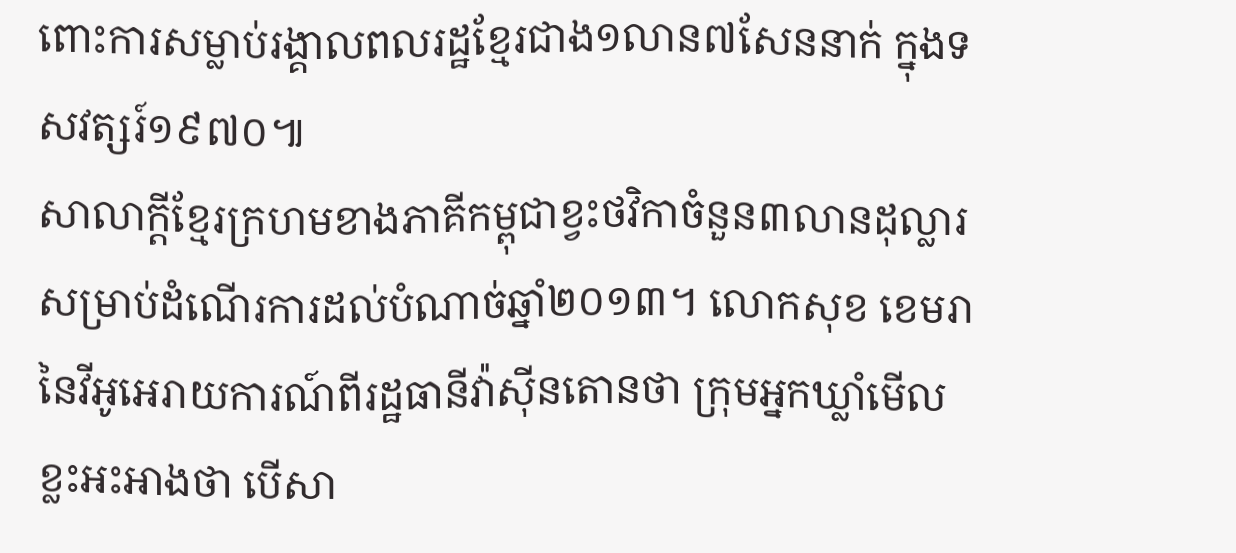ពោះការសម្លាប់រង្គាលពលរដ្ឋខ្មែរជាង១លាន៧សែននាក់ ក្នុងទសវត្សរ៍១៩៧០៕
សាលាក្តីខ្មែរក្រហមខាងភាគីកម្ពុជាខ្វះថវិកាចំនួន៣លានដុល្លារសម្រាប់ដំណើរការដល់បំណាច់ឆ្នាំ២០១៣។ លោកសុខ ខេមរានៃវីអូអេរាយការណ៍ពីរដ្ឋធានីវ៉ាស៊ីនតោនថា ក្រុមអ្នកឃ្លាំមើលខ្លះអះអាងថា បើសា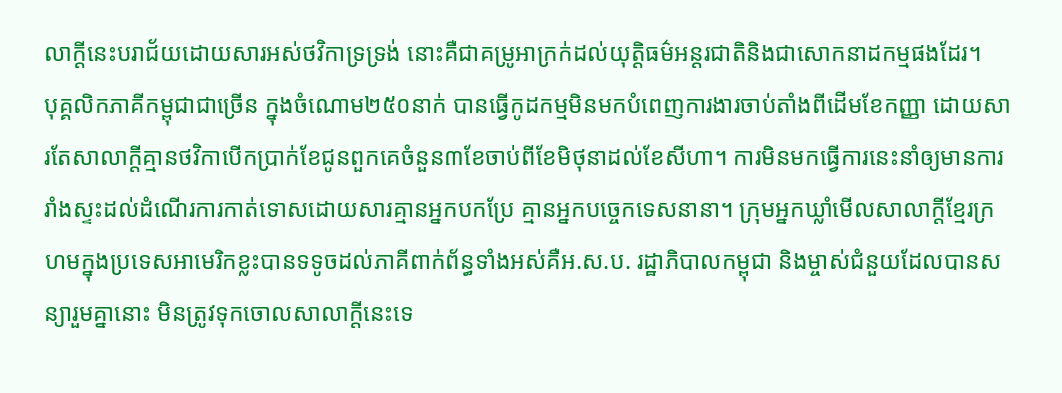លាក្តីនេះបរាជ័យដោយសារអស់ថវិកាទ្រទ្រង់ នោះគឺជាគម្រូអាក្រក់ដល់យុត្តិធម៌អន្តរជាតិនិងជាសោកនាដកម្មផងដែរ។
បុគ្គលិកភាគីកម្ពុជាជាច្រើន ក្នុងចំណោម២៥០នាក់ បានធ្វើកូដកម្មមិនមកបំពេញការងារចាប់តាំងពីដើមខែកញ្ញា ដោយសារតែសាលាក្តីគ្មានថវិកាបើកប្រាក់ខែជូនពួកគេចំនួន៣ខែចាប់ពីខែមិថុនាដល់ខែសីហា។ ការមិនមកធ្វើការនេះនាំឲ្យមានការរាំងស្ទះដល់ដំណើរការកាត់ទោសដោយសារគ្មានអ្នកបកប្រែ គ្មានអ្នកបច្ចេកទេសនានា។ ក្រុមអ្នកឃ្លាំមើលសាលាក្តីខ្មែរក្រហមក្នុងប្រទេសអាមេរិកខ្លះបានទទូចដល់ភាគីពាក់ព័ន្ធទាំងអស់គឺអ.ស.ប. រដ្ឋាភិបាលកម្ពុជា និងម្ចាស់ជំនួយដែលបានសន្យារួមគ្នានោះ មិនត្រូវទុកចោលសាលាក្តីនេះទេ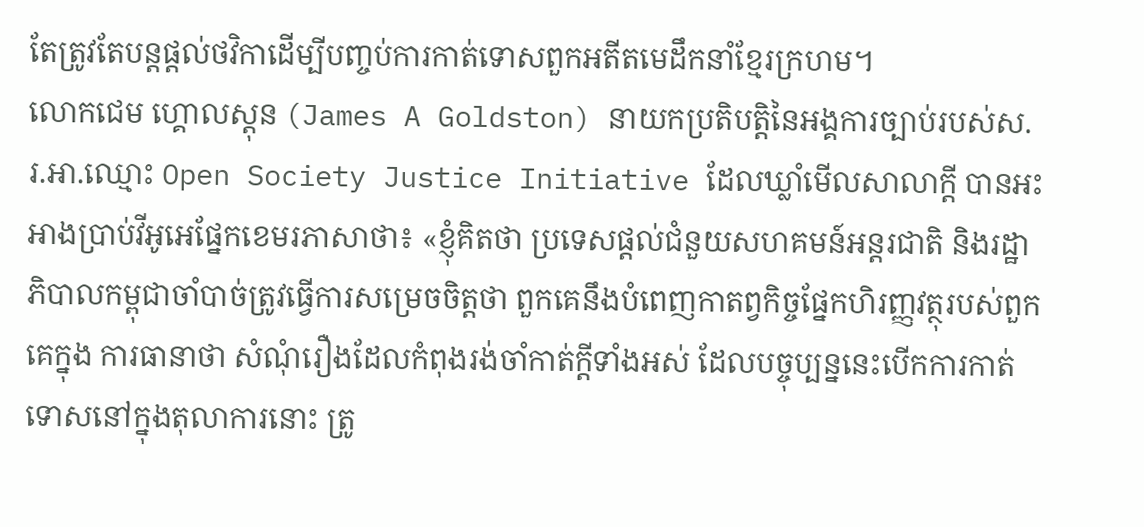តែត្រូវតែបន្តផ្តល់ថវិកាដើម្បីបញ្ចប់ការកាត់ទោសពួកអតីតមេដឹកនាំខ្មែរក្រហម។
លោកជេម ហ្គោលស្តុន (James A Goldston) នាយកប្រតិបត្តិនៃអង្គការច្បាប់របស់ស.រ.អា.ឈ្មោះ Open Society Justice Initiative ដែលឃ្លាំមើលសាលាក្តី បានអះអាងប្រាប់វីអូអេផ្នែកខេមរភាសាថា៖ «ខ្ញុំគិតថា ប្រទេសផ្តល់ជំនួយសហគមន៍អន្តរជាតិ និងរដ្ឋាភិបាលកម្ពុជាចាំបាច់ត្រូវធ្វើការសម្រេចចិត្តថា ពួកគេនឹងបំពេញកាតព្វកិច្ចផ្នែកហិរញ្ញវត្ថុរបស់ពួកគេក្នុង ការធានាថា សំណុំរឿងដែលកំពុងរង់ចាំកាត់ក្តីទាំងអស់ ដែលបច្ចុប្បន្ននេះបើកការកាត់ទោសនៅក្នុងតុលាការនោះ ត្រូ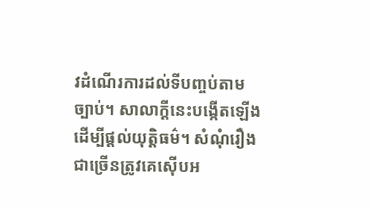វដំណើរការដល់ទីបញ្ចប់តាមច្បាប់។ សាលាក្តីនេះបង្កើតឡើងដើម្បីផ្តល់យុត្តិធម៌។ សំណុំរឿងជាច្រើនត្រូវគេស៊ើបអ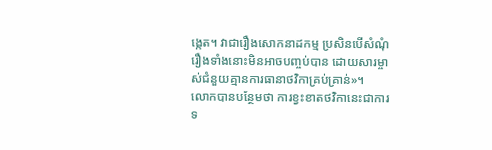ង្កេត។ វាជារឿងសោកនាដកម្ម ប្រសិនបើសំណុំរឿងទាំងនោះមិនអាចបញ្ចប់បាន ដោយសារម្ចាស់ជំនួយគ្មានការធានាថវិកាគ្រប់គ្រាន់»។
លោកបានបន្ថែមថា ការខ្វះខាតថវិកានេះជាការទ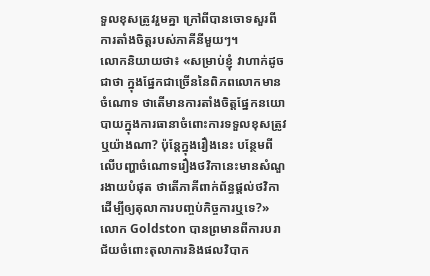ទួលខុសត្រូវរួមគ្នា ក្រៅពីបានចោទសួរពីការតាំងចិត្តរបស់ភាគីនីមួយៗ។
លោកនិយាយថា៖ «សម្រាប់ខ្ញុំ វាហាក់ដូចជាថា ក្នុងផ្នែកជាច្រើននៃពិភពលោកមានចំណោទ ថាតើមានការតាំងចិត្តផ្នែកនយោបាយក្នុងការធានាចំពោះការទទួលខុសត្រូវ ឬយ៉ាងណា? ប៉ុន្តែក្នុងរឿងនេះ បន្ថែមពីលើបញ្ហាចំណោទរឿងថវិកានេះមានសំណួរងាយបំផុត ថាតើភាគីពាក់ព័ន្ធផ្តល់ថវិកាដើម្បីឲ្យតុលាការបញ្ចប់កិច្ចការឬទេ?»
លោក Goldston បានព្រមានពីការបរាជ័យចំពោះតុលាការនិងផលវិបាក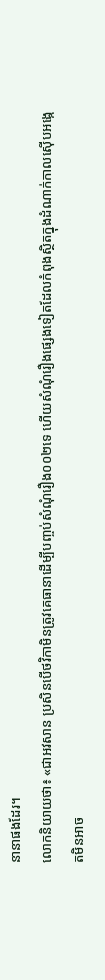នានាផងដែរ។
លោកនិយាយថា៖ «ជាអវសាន ប្រសិនបើថវិកាមិនត្រូវគេធានាដើម្បីបញ្ចប់សំណុំរឿង០០២ទេ ហើយសំណុំរឿងផ្សេងទៀតដែលកំពុងស្ថិតក្នុងដំណាក់កាលស៊ើបអង្កេតមិនអាច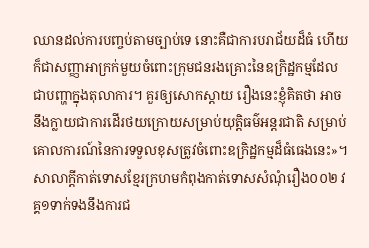ឈានដល់ការបញ្ចប់តាមច្បាប់ទេ នោះគឺជាការបរាជ័យដ៏ធំ ហើយក៏ជាសញ្ញាអាក្រក់មួយចំពោះក្រុមជនរងគ្រោះនៃឧក្រិដ្ឋកម្មដែលជាបញ្ហាក្នុងតុលាការ។ គួរឲ្យសោកស្តាយ រឿងនេះខ្ញុំគិតថា អាចនឹងក្លាយជាការដើរថយក្រោយសម្រាប់យុត្តិធម៌អន្តរជាតិ សម្រាប់គោលការណ៍នៃការទទួលខុសត្រូវចំពោះឧក្រិដ្ឋកម្មដ៏ធំធេងនេះ»។
សាលាក្តីកាត់ទោសខ្មែរក្រហមកំពុងកាត់ទោសសំណុំរឿង០០២ វគ្គ១ទាក់ទងនឹងការជ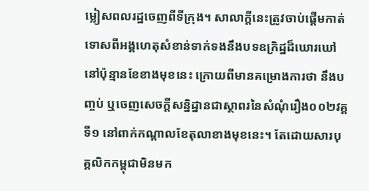ម្លៀសពលរដ្ឋចេញពីទីក្រុង។ សាលាក្តីនេះត្រូវចាប់ផ្តើមកាត់ទោសពីអង្គហេតុសំខាន់ទាក់ទងនឹងបទឧក្រិដ្ឋដ៏ឃោរឃៅ នៅប៉ុន្មានខែខាងមុខនេះ ក្រោយពីមានគម្រោងការថា នឹងបញ្ចប់ ឬចេញសេចក្តីសន្និដ្នានជាស្ថាពរនៃសំណុំរឿង០០២វគ្គទី១ នៅពាក់កណ្តាលខែតុលាខាងមុខនេះ។ តែដោយសារបុគ្គលិកកម្ពុជាមិនមក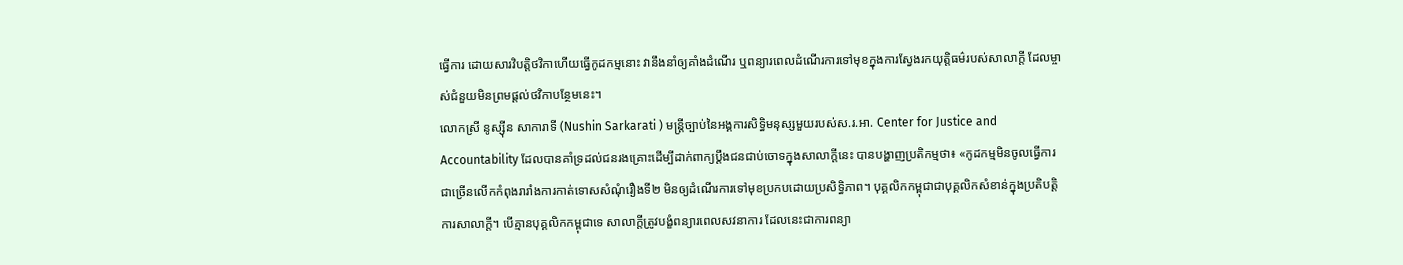ធ្វើការ ដោយសារវិបត្តិថវិកាហើយធ្វើកូដកម្មនោះ វានឹងនាំឲ្យគាំងដំណើរ ឬពន្យារពេលដំណើរការទៅមុខក្នុងការស្វែងរកយុត្តិធម៌របស់សាលាក្តី ដែលម្ចាស់ជំនួយមិនព្រមផ្តល់ថវិកាបន្ថែមនេះ។
លោកស្រី នូស្ស៊ីន សាការាទី (Nushin Sarkarati ) មន្ត្រីច្បាប់នៃអង្គការសិទ្ធិមនុស្សមួយរបស់ស.រ.អា. Center for Justice and Accountability ដែលបានគាំទ្រដល់ជនរងគ្រោះដើម្បីដាក់ពាក្យប្តឹងជនជាប់ចោទក្នុងសាលាក្តីនេះ បានបង្ហាញប្រតិកម្មថា៖ «កូដកម្មមិនចូលធ្វើការជាច្រើនលើកកំពុងរារាំងការកាត់ទោសសំណុំរឿងទី២ មិនឲ្យដំណើរការទៅមុខប្រកបដោយប្រសិទ្ធិភាព។ បុគ្គលិកកម្ពុជាជាបុគ្គលិកសំខាន់ក្នុងប្រតិបត្តិការសាលាក្តី។ បើគ្មានបុគ្គលិកកម្ពុជាទេ សាលាក្តីត្រូវបង្ខំពន្យារពេលសវនាការ ដែលនេះជាការពន្យា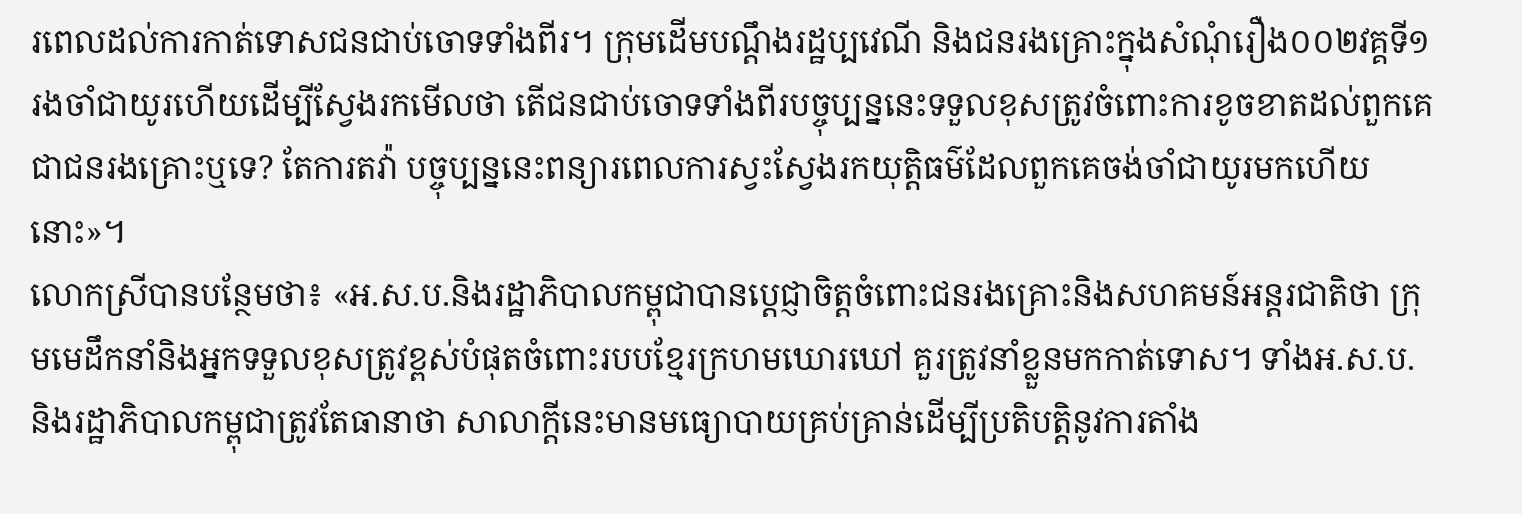រពេលដល់ការកាត់ទោសជនជាប់ចោទទាំងពីរ។ ក្រុមដើមបណ្តឹងរដ្ឋប្បវេណី និងជនរងគ្រោះក្នុងសំណុំរឿង០០២វគ្គទី១ រងចាំជាយូរហើយដើម្បីស្វែងរកមើលថា តើជនជាប់ចោទទាំងពីរបច្ចុប្បន្ននេះទទួលខុសត្រូវចំពោះការខូចខាតដល់ពួកគេជាជនរងគ្រោះឬទេ? តែការតវ៉ា បច្ចុប្បន្ននេះពន្យារពេលការស្វះស្វែងរកយុត្តិធម៌ដែលពួកគេចង់ចាំជាយូរមកហើយនោះ»។
លោកស្រីបានបន្ថែមថា៖ «អ.ស.ប.និងរដ្ឋាភិបាលកម្ពុជាបានប្តេជ្ញាចិត្តចំពោះជនរងគ្រោះនិងសហគមន៍អន្តរជាតិថា ក្រុមមេដឹកនាំនិងអ្នកទទួលខុសត្រូវខ្ពស់បំផុតចំពោះរបបខ្មែរក្រហមឃោរឃៅ គួរត្រូវនាំខ្លួនមកកាត់ទោស។ ទាំងអ.ស.ប.និងរដ្ឋាភិបាលកម្ពុជាត្រូវតែធានាថា សាលាក្តីនេះមានមធ្យោបាយគ្រប់គ្រាន់ដើម្បីប្រតិបត្តិនូវការតាំង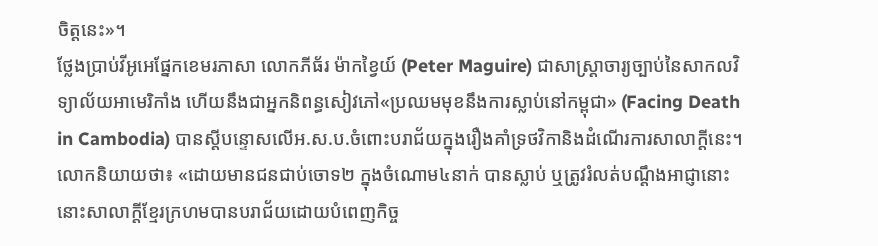ចិត្តនេះ»។
ថ្លែងប្រាប់វីអូអេផ្នែកខេមរភាសា លោកភីធ័រ ម៉ាកខ្វៃយ៍ (Peter Maguire) ជាសាស្ត្រាចារ្យច្បាប់នៃសាកលវិទ្យាល័យអាមេរិកាំង ហើយនឹងជាអ្នកនិពន្ធសៀវភៅ«ប្រឈមមុខនឹងការស្លាប់នៅកម្ពុជា» (Facing Death in Cambodia) បានស្តីបន្ទោសលើអ.ស.ប.ចំពោះបរាជ័យក្នុងរឿងគាំទ្រថវិកានិងដំណើរការសាលាក្តីនេះ។
លោកនិយាយថា៖ «ដោយមានជនជាប់ចោទ២ ក្នុងចំណោម៤នាក់ បានស្លាប់ ឬត្រូវរំលត់បណ្តឹងអាជ្ញានោះ នោះសាលាក្តីខ្មែរក្រហមបានបរាជ័យដោយបំពេញកិច្ច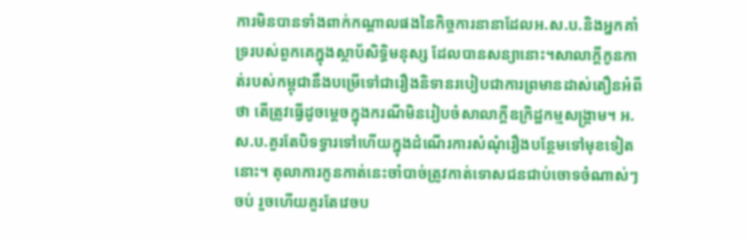ការមិនបានទាំងពាក់កណ្តាលផងនៃកិច្ចការនានាដែលអ.ស.ប.និងអ្នកគាំទ្ររបស់ពួកគេក្នុងស្ថាប័សិទ្ធិមនុស្ស ដែលបានសន្យានោះ។សាលាក្តីកូនកាត់របស់កម្ពុជានឹងបម្រើទៅជារឿងនិទានរបៀបជាការព្រមានដាស់តឿនអំពីថា តើត្រូវធ្វើដូចម្តេចក្នុងករណីមិនរៀបចំសាលាក្តីឧក្រិដ្ឋកម្មសង្គ្រាម។ អ.ស.ប.គួរតែបិទទ្វារទៅហើយក្នុងដំណើរការសំណុំរឿងបន្ថែមទៅមុខទៀតនោះ។ តុលាការកូនកាត់នេះចាំបាច់ត្រូវកាត់ទោសជនជាប់ចោទចំណាស់ៗចប់ រួចហើយគួរតែវេចប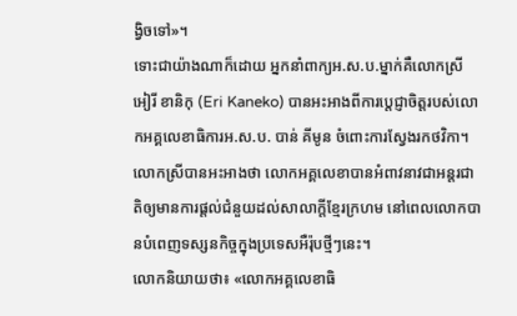ង្វិចទៅ»។
ទោះជាយ៉ាងណាក៏ដោយ អ្នកនាំពាក្យអ.ស.ប.ម្នាក់គឺលោកស្រី អៀរី ខានិកុ (Eri Kaneko) បានអះអាងពីការប្តេជ្ញាចិត្តរបស់លោកអគ្គលេខាធិការអ.ស.ប. បាន់ គីមូន ចំពោះការស្វែងរកថវិកា។ លោកស្រីបានអះអាងថា លោកអគ្គលេខាបានអំពាវនាវជាអន្តរជាតិឲ្យមានការផ្តល់ជំនួយដល់សាលាក្តីខ្មែរក្រហម នៅពេលលោកបានបំពេញទស្សនកិច្ចក្នុងប្រទេសអឺរ៉ុបថ្មីៗនេះ។
លោកនិយាយថា៖ «លោកអគ្គលេខាធិ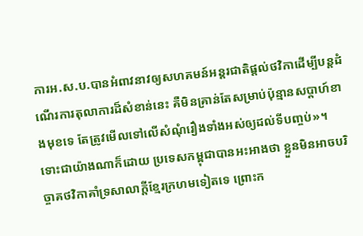ការអ.ស.ប.បានអំពាវនាវឲ្យសហគមន៍អន្តរជាតិផ្តល់ថវិកាដើម្បីបន្តដំណើរការតុលាការដ៏សំខាន់នេះ គឺមិនគ្រាន់តែសម្រាប់ប៉ុន្មានសប្តាហ៍ខាងមុខទេ តែត្រូវមើលទៅលើសំណុំរឿងទាំងអស់ឲ្យដល់ទីបញ្ចប់»។
ទោះជាយ៉ាងណាក៏ដោយ ប្រទេសកម្ពុជាបានអះអាងថា ខ្លួនមិនអាចបរិច្ចាគថវិកាគាំទ្រសាលាក្តីខ្មែរក្រហមទៀតទេ ព្រោះក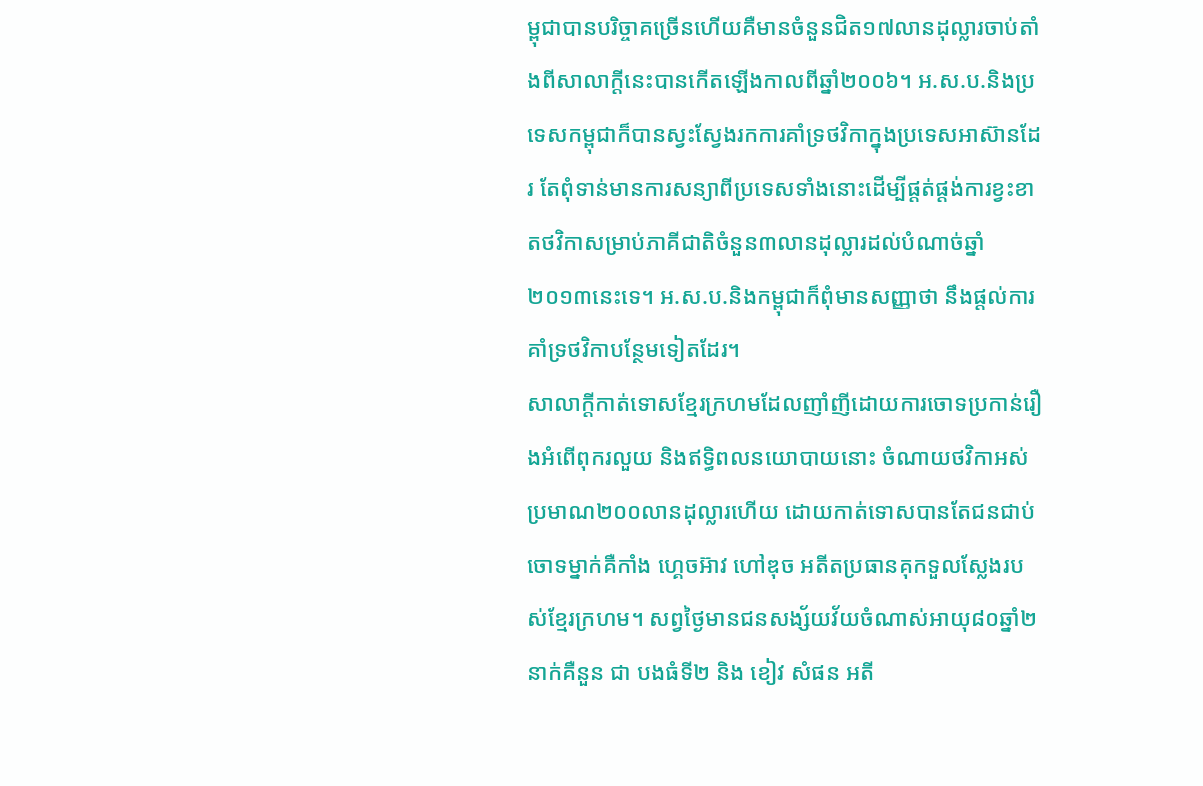ម្ពុជាបានបរិច្ចាគច្រើនហើយគឺមានចំនួនជិត១៧លានដុល្លារចាប់តាំងពីសាលាក្តីនេះបានកើតឡើងកាលពីឆ្នាំ២០០៦។ អ.ស.ប.និងប្រទេសកម្ពុជាក៏បានស្វះស្វែងរកការគាំទ្រថវិកាក្នុងប្រទេសអាស៊ានដែរ តែពុំទាន់មានការសន្យាពីប្រទេសទាំងនោះដើម្បីផ្តត់ផ្តង់ការខ្វះខាតថវិកាសម្រាប់ភាគីជាតិចំនួន៣លានដុល្លារដល់បំណាច់ឆ្នាំ២០១៣នេះទេ។ អ.ស.ប.និងកម្ពុជាក៏ពុំមានសញ្ញាថា នឹងផ្តល់ការគាំទ្រថវិកាបន្ថែមទៀតដែរ។
សាលាក្តីកាត់ទោសខ្មែរក្រហមដែលញាំញីដោយការចោទប្រកាន់រឿងអំពើពុករលួយ និងឥទ្ធិពលនយោបាយនោះ ចំណាយថវិកាអស់ប្រមាណ២០០លានដុល្លារហើយ ដោយកាត់ទោសបានតែជនជាប់ចោទម្នាក់គឺកាំង ហ្គេចអ៊ាវ ហៅឌុច អតីតប្រធានគុកទួលស្លែងរបស់ខ្មែរក្រហម។ សព្វថ្ងៃមានជនសង្ស័យវ័យចំណាស់អាយុ៨០ឆ្នាំ២នាក់គឺនួន ជា បងធំទី២ និង ខៀវ សំផន អតី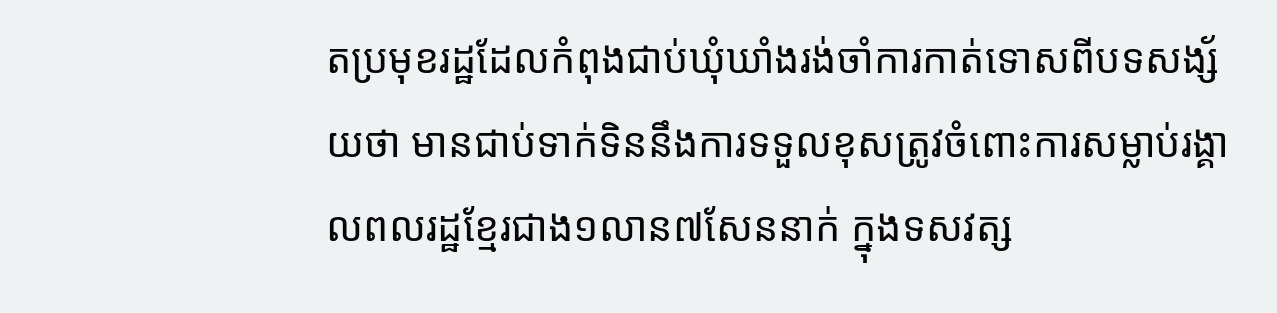តប្រមុខរដ្ឋដែលកំពុងជាប់ឃុំឃាំងរង់ចាំការកាត់ទោសពីបទសង្ស័យថា មានជាប់ទាក់ទិននឹងការទទួលខុសត្រូវចំពោះការសម្លាប់រង្គាលពលរដ្ឋខ្មែរជាង១លាន៧សែននាក់ ក្នុងទសវត្ស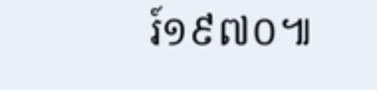រ៍១៩៧០៕